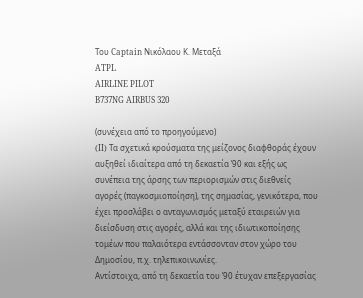Του Captain Νικόλαου Κ. Μεταξά
ATPL
AIRLINE PILOT
B737NG AIRBUS 320

(συνέχεια από το προηγούμενο)
(II) Τα σχετικά κρούσματα της μείζονος διαφθοράς έχουν αυξηθεί ιδιαίτερα από τη δεκαετία ’90 και εξής ως συνέπεια της άρσης των περιορισμών στις διεθνείς αγορές (παγκοσμιοποίηση), της σημασίας, γενικότερα, που έχει προσλάβει ο ανταγωνισμός μεταξύ εταιρειών για διείσδυση στις αγορές, αλλά και της ιδιωτικοποίησης τομέων που παλαιότερα εντάσσονταν στον χώρο του Δημοσίου, π.χ. τηλεπικοινωνίες.
Αντίστοιχα, από τη δεκαετία του ’90 έτυχαν επεξεργασίας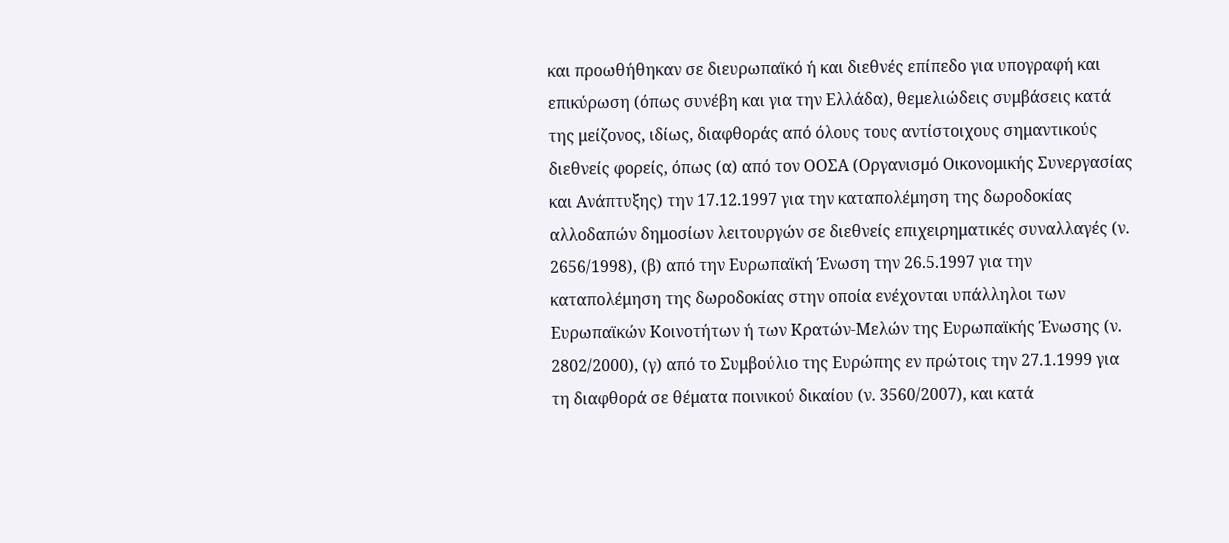και προωθήθηκαν σε διευρωπαϊκό ή και διεθνές επίπεδο για υπογραφή και επικύρωση (όπως συνέβη και για την Ελλάδα), θεμελιώδεις συμβάσεις κατά της μείζονος, ιδίως, διαφθοράς από όλους τους αντίστοιχους σημαντικούς διεθνείς φορείς, όπως (α) από τον ΟΟΣΑ (Οργανισμό Οικονομικής Συνεργασίας και Ανάπτυξης) την 17.12.1997 για την καταπολέμηση της δωροδοκίας αλλοδαπών δημοσίων λειτουργών σε διεθνείς επιχειρηματικές συναλλαγές (ν. 2656/1998), (β) από την Ευρωπαϊκή Ένωση την 26.5.1997 για την καταπολέμηση της δωροδοκίας στην οποία ενέχονται υπάλληλοι των Ευρωπαϊκών Κοινοτήτων ή των Κρατών-Μελών της Ευρωπαϊκής Ένωσης (ν. 2802/2000), (γ) από το Συμβούλιο της Ευρώπης εν πρώτοις την 27.1.1999 για τη διαφθορά σε θέματα ποινικού δικαίου (ν. 3560/2007), και κατά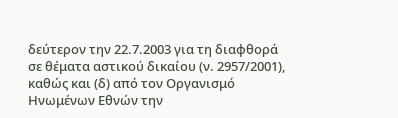δεύτερον την 22.7.2003 για τη διαφθορά σε θέματα αστικού δικαίου (ν. 2957/2001), καθώς και (δ) από τον Οργανισμό Ηνωμένων Εθνών την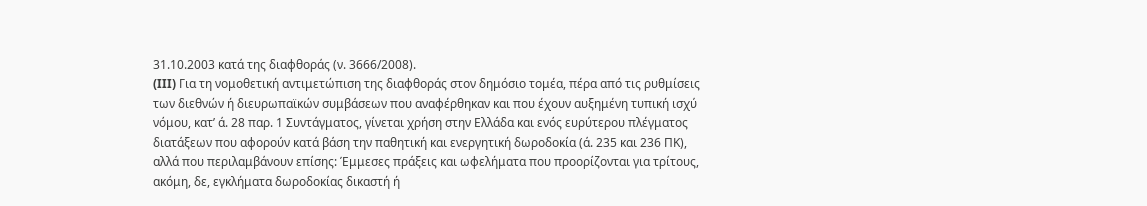31.10.2003 κατά της διαφθοράς (ν. 3666/2008).
(III) Για τη νομοθετική αντιμετώπιση της διαφθοράς στον δημόσιο τομέα, πέρα από τις ρυθμίσεις των διεθνών ή διευρωπαϊκών συμβάσεων που αναφέρθηκαν και που έχουν αυξημένη τυπική ισχύ νόμου, κατ’ ά. 28 παρ. 1 Συντάγματος, γίνεται χρήση στην Ελλάδα και ενός ευρύτερου πλέγματος διατάξεων που αφορούν κατά βάση την παθητική και ενεργητική δωροδοκία (ά. 235 και 236 ΠΚ), αλλά που περιλαμβάνουν επίσης: Έμμεσες πράξεις και ωφελήματα που προορίζονται για τρίτους, ακόμη, δε, εγκλήματα δωροδοκίας δικαστή ή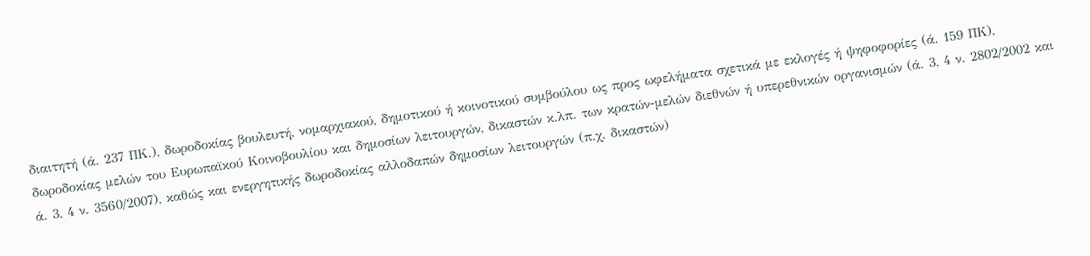διαιτητή (ά. 237 ΠΚ.), δωροδοκίας βουλευτή, νομαρχιακού, δημοτικού ή κοινοτικού συμβούλου ως προς ωφελήματα σχετικά με εκλογές ή ψηφοφορίες (ά. 159 ΠΚ), δωροδοκίας μελών του Ευρωπαϊκού Κοινοβουλίου και δημοσίων λειτουργών, δικαστών κ.λπ. των κρατών-μελών διεθνών ή υπερεθνικών οργανισμών (ά. 3, 4 ν. 2802/2002 και ά. 3, 4 ν. 3560/2007), καθώς και ενεργητικής δωροδοκίας αλλοδαπών δημοσίων λειτουργών (π.χ. δικαστών)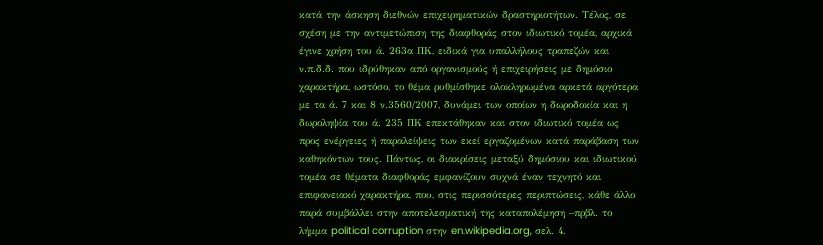κατά την άσκηση διεθνών επιχειρηματικών δραστηριοτήτων. Τέλος, σε σχέση με την αντιμετώπιση της διαφθοράς στον ιδιωτικό τομέα, αρχικά έγινε χρήση του ά. 263α ΠΚ, ειδικά για υπαλλήλους τραπεζών και ν.π.δ.δ. που ιδρύθηκαν από οργανισμούς ή επιχειρήσεις με δημόσιο χαρακτήρα, ωστόσο, το θέμα ρυθμίσθηκε ολοκληρωμένα αρκετά αργότερα με τα ά. 7 και 8 ν.3560/2007, δυνάμει των οποίων η δωροδοκία και η δωροληψία του ά. 235 ΠΚ επεκτάθηκαν και στον ιδιωτικό τομέα ως προς ενέργειες ή παραλείψεις των εκεί εργαζομένων κατά παράβαση των καθηκόντων τους. Πάντως, οι διακρίσεις μεταξύ δημόσιου και ιδιωτικού τομέα σε θέματα διαφθοράς εμφανίζουν συχνά έναν τεχνητό και επιφανειακό χαρακτήρα, που, στις περισσότερες περιπτώσεις, κάθε άλλο παρά συμβάλλει στην αποτελεσματική της καταπολέμηση –πρβλ. το λήμμα political corruption στην en.wikipedia.org, σελ. 4.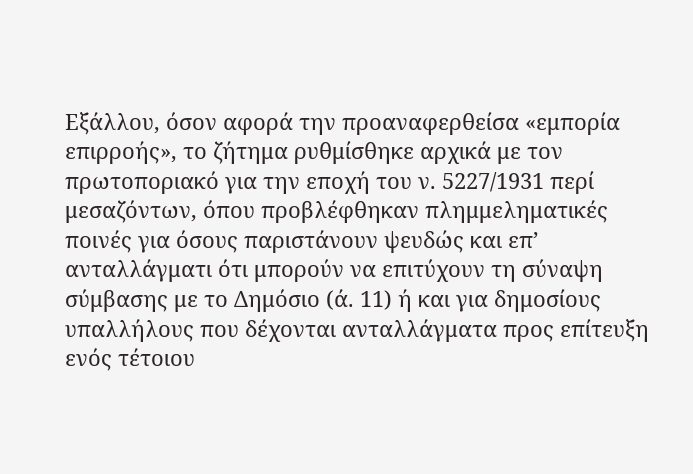Εξάλλου, όσον αφορά την προαναφερθείσα «εμπορία επιρροής», το ζήτημα ρυθμίσθηκε αρχικά με τον πρωτοποριακό για την εποχή του ν. 5227/1931 περί μεσαζόντων, όπου προβλέφθηκαν πλημμεληματικές ποινές για όσους παριστάνουν ψευδώς και επ’ ανταλλάγματι ότι μπορούν να επιτύχουν τη σύναψη σύμβασης με το Δημόσιο (ά. 11) ή και για δημοσίους υπαλλήλους που δέχονται ανταλλάγματα προς επίτευξη ενός τέτοιου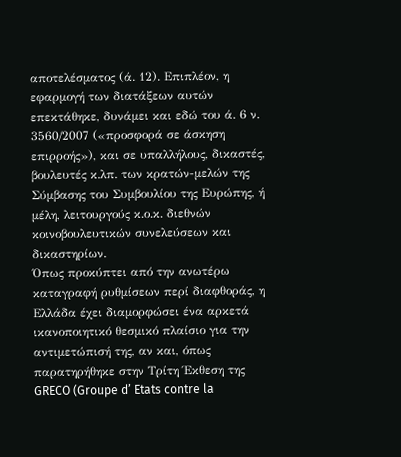αποτελέσματος (ά. 12). Επιπλέον, η εφαρμογή των διατάξεων αυτών επεκτάθηκε, δυνάμει και εδώ του ά. 6 ν. 3560/2007 («προσφορά σε άσκηση επιρροής»), και σε υπαλλήλους, δικαστές, βουλευτές κ.λπ. των κρατών-μελών της Σύμβασης του Συμβουλίου της Ευρώπης, ή μέλη, λειτουργούς κ.ο.κ. διεθνών κοινοβουλευτικών συνελεύσεων και δικαστηρίων.
Όπως προκύπτει από την ανωτέρω καταγραφή ρυθμίσεων περί διαφθοράς, η Ελλάδα έχει διαμορφώσει ένα αρκετά ικανοποιητικό θεσμικό πλαίσιο για την αντιμετώπισή της, αν και, όπως παρατηρήθηκε στην Τρίτη Έκθεση της GRECO (Groupe d’ Etats contre la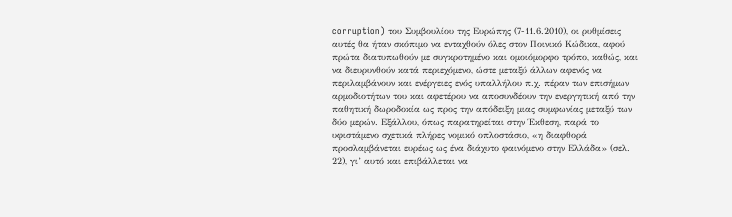corruption) του Συμβουλίου της Ευρώπης (7-11.6.2010), οι ρυθμίσεις αυτές θα ήταν σκόπιμο να ενταχθούν όλες στον Ποινικό Κώδικα, αφού πρώτα διατυπωθούν με συγκροτημένο και ομοιόμορφο τρόπο, καθώς, και να διευρυνθούν κατά περιεχόμενο, ώστε μεταξύ άλλων αφενός να περιλαμβάνουν και ενέργειες ενός υπαλλήλου π.χ. πέραν των επισήμων αρμοδιοτήτων του και αφετέρου να αποσυνδέουν την ενεργητική από την παθητική δωροδοκία ως προς την απόδειξη μιας συμφωνίας μεταξύ των δύο μερών. Εξάλλου, όπως παρατηρείται στην Έκθεση, παρά το υφιστάμενο σχετικά πλήρες νομικό οπλοστάσιο, «η διαφθορά προσλαμβάνεται ευρέως ως ένα διάχυτο φαινόμενο στην Ελλάδα» (σελ. 22), γι’ αυτό και επιβάλλεται να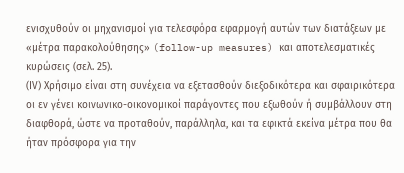ενισχυθούν οι μηχανισμοί για τελεσφόρα εφαρμογή αυτών των διατάξεων με «μέτρα παρακολούθησης» (follow-up measures) και αποτελεσματικές κυρώσεις (σελ. 25).
(ΙV) Χρήσιμο είναι στη συνέχεια να εξετασθούν διεξοδικότερα και σφαιρικότερα οι εν γένει κοινωνικο-οικονομικοί παράγοντες που εξωθούν ή συμβάλλουν στη διαφθορά, ώστε να προταθούν, παράλληλα, και τα εφικτά εκείνα μέτρα που θα ήταν πρόσφορα για την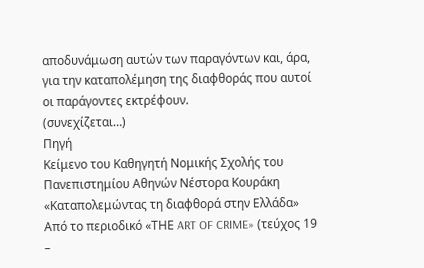αποδυνάμωση αυτών των παραγόντων και, άρα, για την καταπολέμηση της διαφθοράς που αυτοί οι παράγοντες εκτρέφουν.
(συνεχίζεται…)
Πηγή
Κείμενο του Καθηγητή Νομικής Σχολής του Πανεπιστημίου Αθηνών Νέστορα Κουράκη
«Καταπολεμώντας τη διαφθορά στην Ελλάδα»
Από το περιοδικό «ΤΗΕ ART OF CRIME» (τεύχος 19 –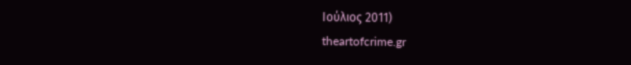Ιούλιος 2011)
theartofcrime.gr